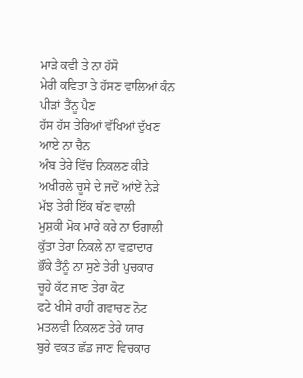ਮਾੜੇ ਕਵੀ ਤੇ ਨਾ ਹੱਸੋ
ਮੇਰੀ ਕਵਿਤਾ ਤੇ ਹੱਸਣ ਵਾਲਿਆਂ ਕੰਨ ਪੀੜਾਂ ਤੈਂਨੂ ਪੈਣ
ਹੱਸ ਹੱਸ ਤੇਰਿਆਂ ਵੱਖਿਆਂ ਦੁੱਖਣ ਆਏ ਨਾ ਚੈਨ
ਅੰਬ ਤੇਰੇ ਵਿੱਚ ਨਿਕਲਣ ਕੀੜੇ
ਅਖੀਰਲੇ ਚੂਸੇ ਦੇ ਜਦੋਂ ਆਂਏਂ ਨੇੜੇ
ਮੱਝ ਤੇਰੀ ਇੱਕ ਥੱਣ ਵਾਲੀ
ਮੁਸ਼ਕੀ ਮੋਕ ਮਾਰੇ ਕਰੇ ਨਾ ਓਗਾਲੀ
ਕੁੱਤਾ ਤੇਰਾ ਨਿਕਲੇ ਨਾ ਵਫ਼ਾਦਾਰ
ਭੌਂਕੇ ਤੈਂਨੂੰ ਨਾ ਸੁਣੇ ਤੇਰੀ ਪੁਚਕਾਰ
ਚੂਹੇ ਕੱਟ ਜਾਣ ਤੇਰਾ ਕੋਟ
ਫਟੇ ਖੀਸੇ ਰਾਹੀਂ ਗਵਾਚਣ ਨੋਟ
ਮਤਲਵੀ ਨਿਕਲਣ ਤੇਰੇ ਯਾਰ
ਬੁਰੇ ਵਕਤ ਛੱਡ ਜਾਣ ਵਿਚਕਾਰ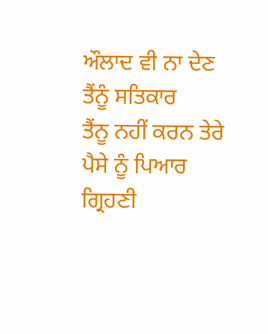ਔਲਾਦ ਵੀ ਨਾ ਦੇਣ ਤੈਂਨੂੰ ਸਤਿਕਾਰ
ਤੈਂਨੂ ਨਹੀਂ ਕਰਨ ਤੇਰੇ ਪੈਸੇ ਨੂੰ ਪਿਆਰ
ਗ੍ਰਿਹਣੀ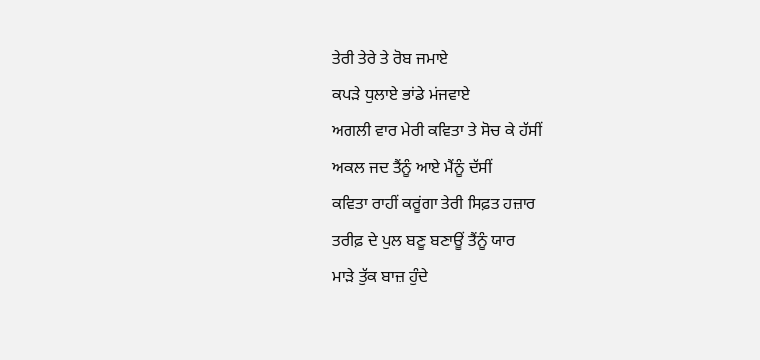ਤੇਰੀ ਤੇਰੇ ਤੇ ਰੋਬ ਜਮਾਏ
ਕਪੜੇ ਧੁਲਾਏ ਭਾਂਡੇ ਮਂਜਵਾਏ
ਅਗਲੀ ਵਾਰ ਮੇਰੀ ਕਵਿਤਾ ਤੇ ਸੋਚ ਕੇ ਹੱਸੀਂ
ਅਕਲ ਜਦ ਤੈਂਨੂੰ ਆਏ ਮੈਂਨੂੰ ਦੱਸੀਂ
ਕਵਿਤਾ ਰਾਹੀਂ ਕਰੂਂਗਾ ਤੇਰੀ ਸਿਫ਼ਤ ਹਜ਼ਾਰ
ਤਰੀਫ਼ ਦੇ ਪੁਲ ਬਣੂ ਬਣਾਊਂ ਤੈਂਨੂੰ ਯਾਰ
ਮਾੜੇ ਤੁੱਕ ਬਾਜ਼ ਹੁੰਦੇ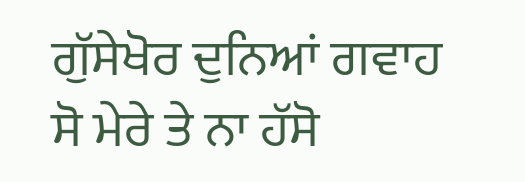ਗੁੱਸੇਖੋਰ ਦੁਨਿਆਂ ਗਵਾਹ
ਸੋ ਮੇਰੇ ਤੇ ਨਾ ਹੱਸੋ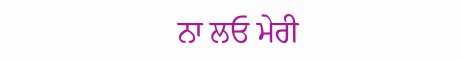ਨਾ ਲਓ ਮੇਰੀ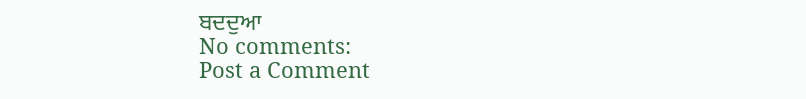ਬਦਦੁਆ
No comments:
Post a Comment